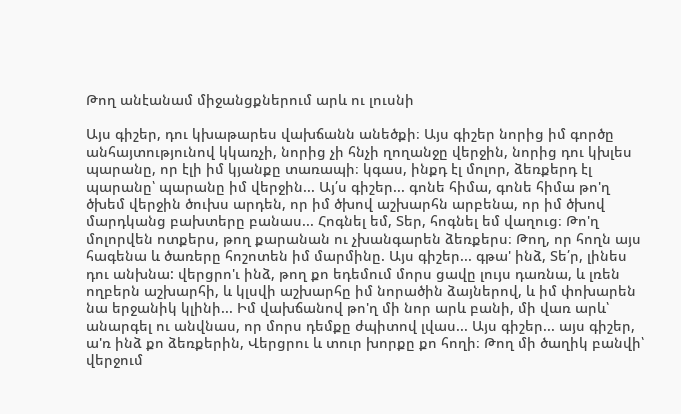Թող անէանամ միջանցքներում արև ու լուսնի

Այս գիշեր, դու կխաթարես վախճանն անեծքի։ Այս գիշեր նորից իմ գործը անհայտությունով կկառչի, նորից չի հնչի ղողանջը վերջին, նորից դու կխլես պարանը, որ էլի իմ կյանքը տառապի։ կգաս, ինքդ էլ մոլոր, ձեռքերդ էլ պարանը՝ պարանը իմ վերջին... Այ՛ս գիշեր... գոնե հիմա, գոնե հիմա թո'ղ ծխեմ վերջին ծուխս արդեն, որ իմ ծխով աշխարհն արբենա, որ իմ ծխով մարդկանց բախտերը բանաս... Հոգնել եմ, Տեր, հոգնել եմ վաղուց։ Թո'ղ մոլորվեն ոտքերս, թող քարանան ու չխանգարեն ձեռքերս։ Թող, որ հողն այս հագենա և ծառերը հոշոտեն իմ մարմինը. Այս գիշեր... գթա' ինձ, Տե՛ր, լինես դու անխնա: վերցրո'ւ ինձ, թող քո եդեմում մորս ցավը լույս դառնա, և լռեն ողբերն աշխարհի, և կլսվի աշխարհը իմ նորածին ձայներով, և իմ փոխարեն նա երջանիկ կլինի... Իմ վախճանով թո'ղ մի նոր արև բանի, մի վառ արև՝ անարգել ու անվնաս, որ մորս դեմքը ժպիտով լվաս... Այս գիշեր... այս գիշեր, ա'ռ ինձ քո ձեռքերին, Վերցրու և տուր խորքը քո հողի։ Թող մի ծաղիկ բանվի՝ վերջում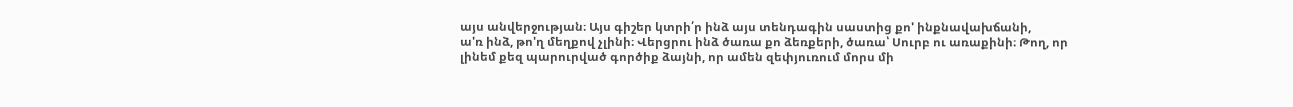այս անվերջության։ Այս գիշեր կտրի՛ր ինձ այս տենդագին սաստից քո' ինքնավախճանի,
ա'ռ ինձ, թո'ղ մեղքով չլինի։ Վերցրու ինձ ծառա քո ձեռքերի, ծառա՝ Սուրբ ու առաքինի։ Թող, որ լինեմ քեզ պարուրված գործիք ձայնի, որ ամեն զեփյուռում մորս մի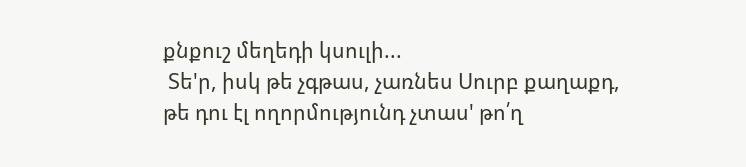քնքուշ մեղեդի կսուլի...
 Տե'ր, իսկ թե չգթաս, չառնես Սուրբ քաղաքդ, թե դու էլ ողորմությունդ չտաս' թո՛ղ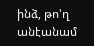ինձ, թո'ղ անէանամ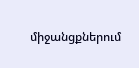միջանցքներում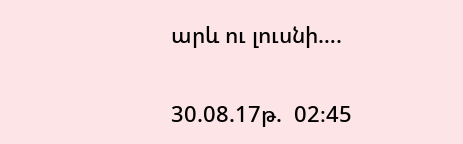արև ու լուսնի….

30.08.17թ.  02։45